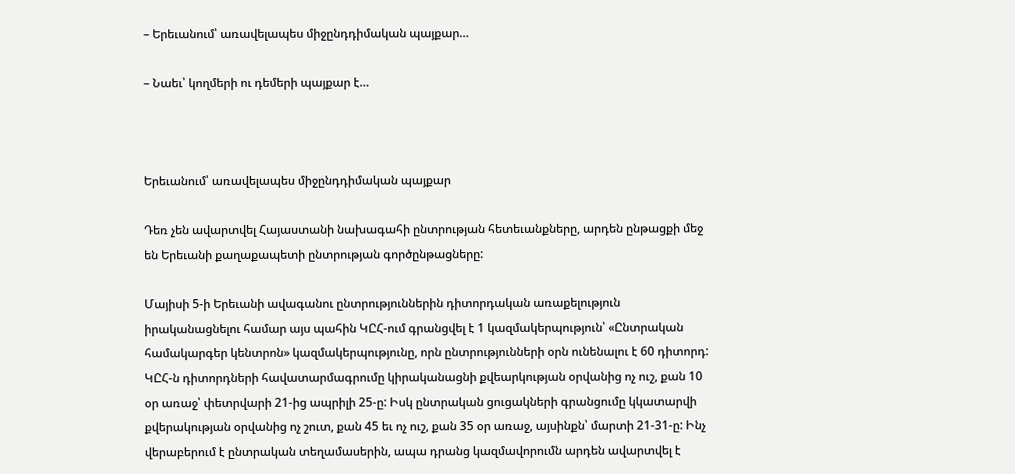– Երեւանում՝ առավելապես միջընդդիմական պայքար…

– Նաեւ՝ կողմերի ու դեմերի պայքար է…



Երեւանում՝ առավելապես միջընդդիմական պայքար

Դեռ չեն ավարտվել Հայաստանի նախագահի ընտրության հետեւանքները, արդեն ընթացքի մեջ են Երեւանի քաղաքապետի ընտրության գործընթացները:

Մայիսի 5-ի Երեւանի ավագանու ընտրություններին դիտորդական առաքելություն իրականացնելու համար այս պահին ԿԸՀ-ում գրանցվել է 1 կազմակերպություն՝ «Ընտրական համակարգեր կենտրոն» կազմակերպությունը, որն ընտրությունների օրն ունենալու է 60 դիտորդ: ԿԸՀ-ն դիտորդների հավատարմագրումը կիրականացնի քվեարկության օրվանից ոչ ուշ, քան 10 օր առաջ՝ փետրվարի 21-ից ապրիլի 25-ը: Իսկ ընտրական ցուցակների գրանցումը կկատարվի քվերակության օրվանից ոչ շուտ, քան 45 եւ ոչ ուշ, քան 35 օր առաջ, այսինքն՝ մարտի 21-31-ը: Ինչ վերաբերում է ընտրական տեղամասերին, ապա դրանց կազմավորումն արդեն ավարտվել է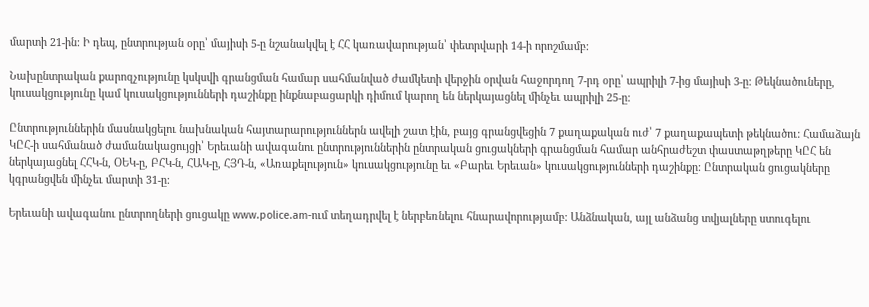մարտի 21-ին: Ի դեպ, ընտրության օրը՝ մայիսի 5-ը նշանակվել է ՀՀ կառավարության՝ փետրվարի 14-ի որոշմամբ:

Նախընտրական քարոզչությունը կսկսվի գրանցման համար սահմանված ժամկետի վերջին օրվան հաջորդող 7-րդ օրը՝ ապրիլի 7-ից մայիսի 3-ը: Թեկնածուները, կուսակցությունը կամ կուսակցությունների դաշինքը ինքնաբացարկի դիմում կարող են ներկայացնել մինչեւ ապրիլի 25-ը:

Ընտրություններին մասնակցելու նախնական հայտարարություններն ավելի շատ էին, բայց գրանցվեցին 7 քաղաքական ուժ՝ 7 քաղաքապետի թեկնածու: Համաձայն ԿԸՀ-ի սահմանած ժամանակացույցի՝ Երեւանի ավագանու ընտրություններին ընտրական ցուցակների գրանցման համար անհրաժեշտ փաստաթղթերը ԿԸՀ են ներկայացնել ՀՀԿ-ն, ՕԵԿ-ը, ԲՀԿ-ն, ՀԱԿ-ը, ՀՅԴ-ն, «Առաքելություն» կուսակցությունը եւ «Բարեւ Երեւան» կուսակցությունների դաշինքը: Ընտրական ցուցակները կգրանցվեն մինչեւ մարտի 31-ը:

Երեւանի ավագանու ընտրողների ցուցակը www.police.am-ում տեղադրվել է ներբեռնելու հնարավորությամբ: Անձնական, այլ անձանց տվյալները ստուգելու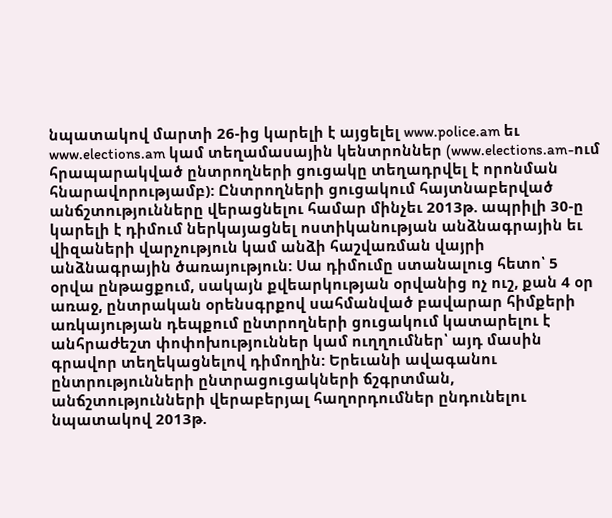նպատակով մարտի 26-ից կարելի է այցելել www.police.am եւ www.elections.am կամ տեղամասային կենտրոններ (www.elections.am-ում հրապարակված ընտրողների ցուցակը տեղադրվել է որոնման հնարավորությամբ): Ընտրողների ցուցակում հայտնաբերված անճշտությունները վերացնելու համար մինչեւ 2013թ. ապրիլի 30-ը կարելի է դիմում ներկայացնել ոստիկանության անձնագրային եւ վիզաների վարչություն կամ անձի հաշվառման վայրի անձնագրային ծառայություն: Սա դիմումը ստանալուց հետո՝ 5 օրվա ընթացքում, սակայն քվեարկության օրվանից ոչ ուշ, քան 4 օր առաջ, ընտրական օրենսգրքով սահմանված բավարար հիմքերի առկայության դեպքում ընտրողների ցուցակում կատարելու է անհրաժեշտ փոփոխություններ կամ ուղղումներ՝ այդ մասին գրավոր տեղեկացնելով դիմողին: Երեւանի ավագանու ընտրությունների ընտրացուցակների ճշգրտման, անճշտությունների վերաբերյալ հաղորդումներ ընդունելու նպատակով 2013թ.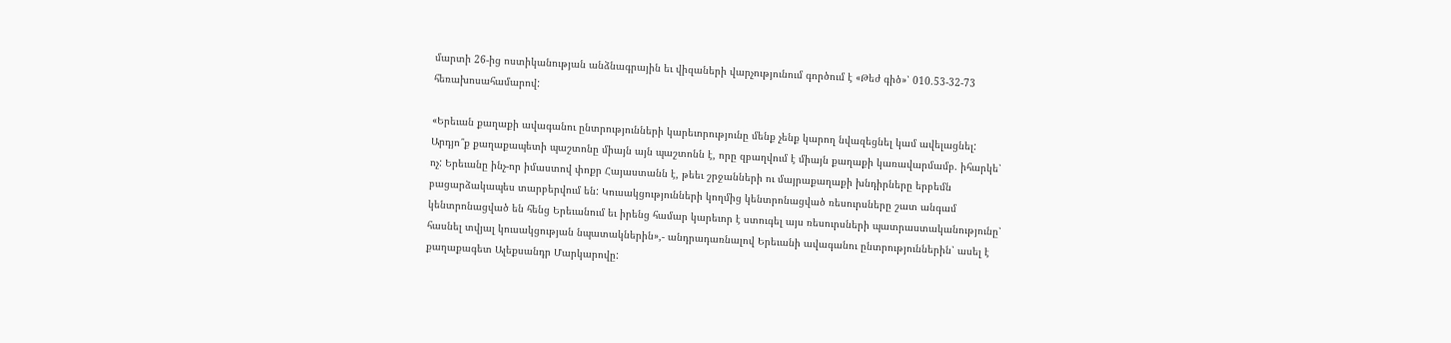մարտի 26-ից ոստիկանության անձնագրային եւ վիզաների վարչությունում գործում է «Թեժ գիծ»՝ 010.53-32-73 հեռախոսահամարով:

«Երեւան քաղաքի ավագանու ընտրությունների կարեւորությունը մենք չենք կարող նվազեցնել կամ ավելացնել: Արդյո՞ք քաղաքապետի պաշտոնը միայն այն պաշտոնն է, որը զբաղվում է միայն քաղաքի կառավարմամբ. իհարկե՝ ոչ: Երեւանը ինչ-որ իմաստով փոքր Հայաստանն է, թեեւ շրջանների ու մայրաքաղաքի խնդիրները երբեմն բացարձակապես տարբերվում են: Կուսակցությունների կողմից կենտրոնացված ռեսուրսները շատ անգամ կենտրոնացված են հենց Երեւանում եւ իրենց համար կարեւոր է ստուգել այս ռեսուրսների պատրաստականությունը՝ հասնել տվյալ կուսակցության նպատակներին»,- անդրադառնալով Երեւանի ավագանու ընտրություններին՝ ասել է քաղաքագետ Ալեքսանդր Մարկարովը: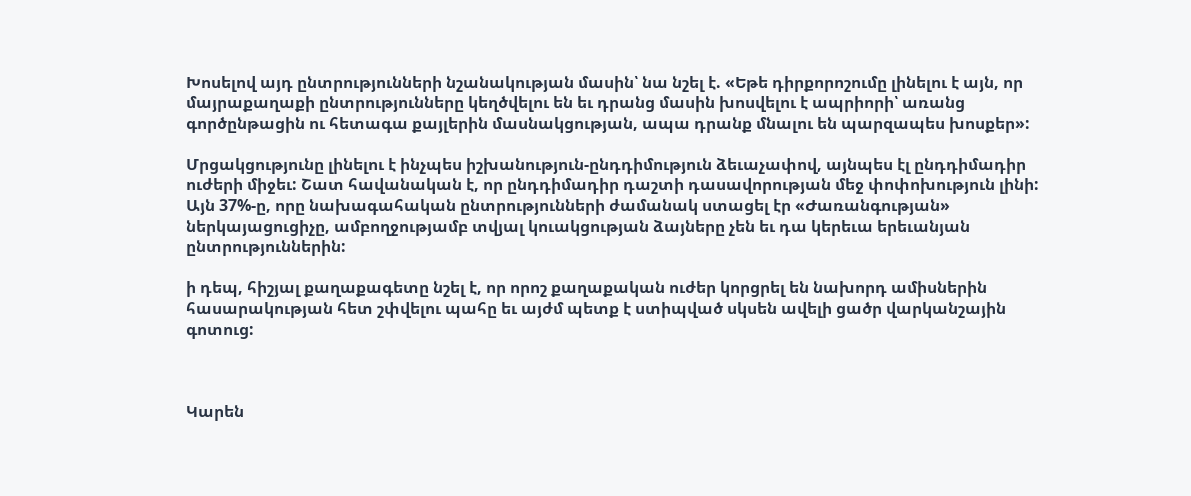Խոսելով այդ ընտրությունների նշանակության մասին՝ նա նշել է. «Եթե դիրքորոշումը լինելու է այն, որ մայրաքաղաքի ընտրությունները կեղծվելու են եւ դրանց մասին խոսվելու է ապրիորի՝ առանց գործընթացին ու հետագա քայլերին մասնակցության, ապա դրանք մնալու են պարզապես խոսքեր»:

Մրցակցությունը լինելու է ինչպես իշխանություն-ընդդիմություն ձեւաչափով, այնպես էլ ընդդիմադիր ուժերի միջեւ: Շատ հավանական է, որ ընդդիմադիր դաշտի դասավորության մեջ փոփոխություն լինի: Այն 37%-ը, որը նախագահական ընտրությունների ժամանակ ստացել էր «Ժառանգության» ներկայացուցիչը, ամբողջությամբ տվյալ կուակցության ձայները չեն եւ դա կերեւա երեւանյան ընտրություններին:

ի դեպ, հիշյալ քաղաքագետը նշել է, որ որոշ քաղաքական ուժեր կորցրել են նախորդ ամիսներին հասարակության հետ շփվելու պահը եւ այժմ պետք է ստիպված սկսեն ավելի ցածր վարկանշային գոտուց:



Կարեն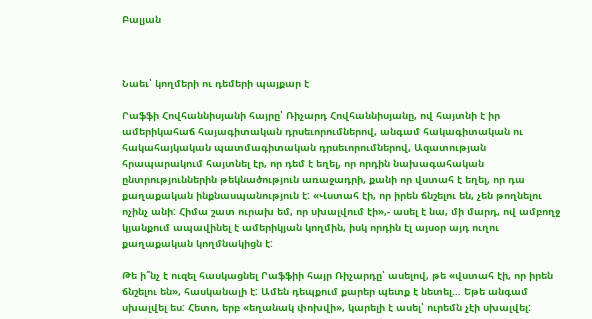Բալյան



Նաեւ՝ կողմերի ու դեմերի պայքար է

Րաֆֆի Հովհաննիսյանի հայրը՝ Ռիչարդ Հովհաննիսյանը, ով հայտնի է իր ամերիկահաճ հայագիտական դրսեւորումներով, անգամ հակագիտական ու հակահայկական պատմագիտական դրսեւորումներով, Ազատության հրապարակում հայտնել էր, որ դեմ է եղել, որ որդին նախագահական ընտրություններին թեկնածություն առաջադրի, քանի որ վստահ է եղել, որ դա քաղաքական ինքնասպանություն է: «Վստահ էի, որ իրեն ճնշելու են, չեն թողնելու ոչինչ անի: Հիմա շատ ուրախ եմ, որ սխալվում էի»,- ասել է նա, մի մարդ, ով ամբողջ կյանքում ապավինել է ամերիկյան կողմին, իսկ որդին էլ այսօր այդ ուղու քաղաքական կողմնակիցն է:

Թե ի՞նչ է ուզել հասկացնել Րաֆֆիի հայր Ռիչարդը՝ ասելով, թե «վստահ էի, որ իրեն ճնշելու են», հասկանալի է: Ամեն դեպքում քարեր պետք է նետել… Եթե անգամ սխալվել ես: Հետո, երբ «եղանակ փոխվի», կարելի է ասել՝ ուրեմն չէի սխալվել: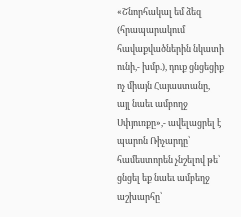«Շնորհակալ եմ ձեզ (հրապարակում հավաքվածներին նկատի ունի,- խմբ.), դուք ցնցեցիք ոչ միայն Հայաստանը, այլ նաեւ ամբողջ Սփյուռքը»,- ավելացրել է պարոն Ռիչարդը՝ համեստորեն չնշելով թե՝ ցնցել եք նաեւ ամբեղջ աշխարհը՝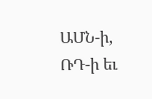ԱՄՆ-ի, ՌԴ-ի եւ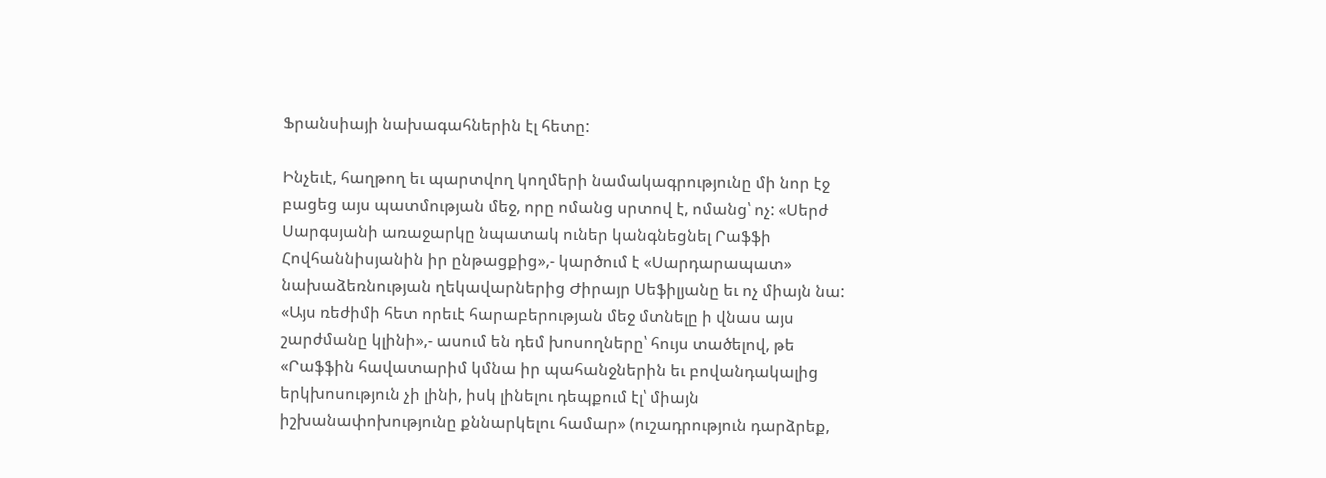Ֆրանսիայի նախագահներին էլ հետը:

Ինչեւէ, հաղթող եւ պարտվող կողմերի նամակագրությունը մի նոր էջ բացեց այս պատմության մեջ, որը ոմանց սրտով է, ոմանց՝ ոչ: «Սերժ Սարգսյանի առաջարկը նպատակ ուներ կանգնեցնել Րաֆֆի Հովհաննիսյանին իր ընթացքից»,- կարծում է «Սարդարապատ» նախաձեռնության ղեկավարներից Ժիրայր Սեֆիլյանը եւ ոչ միայն նա: «Այս ռեժիմի հետ որեւէ հարաբերության մեջ մտնելը ի վնաս այս շարժմանը կլինի»,- ասում են դեմ խոսողները՝ հույս տածելով, թե «Րաֆֆին հավատարիմ կմնա իր պահանջներին եւ բովանդակալից երկխոսություն չի լինի, իսկ լինելու դեպքում էլ՝ միայն իշխանափոխությունը քննարկելու համար» (ուշադրություն դարձրեք,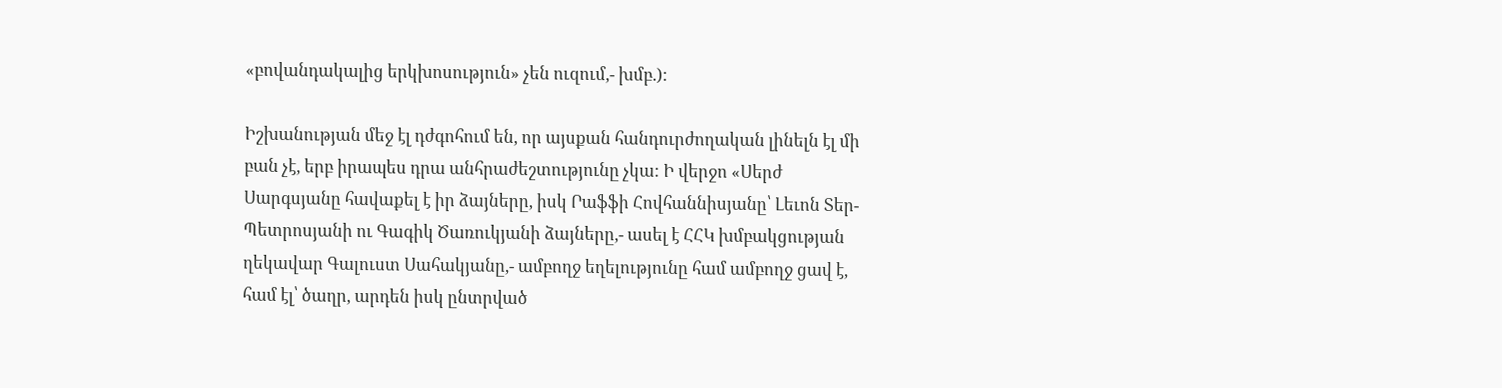«բովանդակալից երկխոսություն» չեն ուզում,- խմբ.):

Իշխանության մեջ էլ դժգոհում են, որ այսքան հանդուրժողական լինելն էլ մի բան չէ, երբ իրապես դրա անհրաժեշտությունը չկա: Ի վերջո «Սերժ Սարգսյանը հավաքել է իր ձայները, իսկ Րաֆֆի Հովհաննիսյանը՝ Լեւոն Տեր-Պետրոսյանի ու Գագիկ Ծառուկյանի ձայները,- ասել է ՀՀԿ խմբակցության ղեկավար Գալուստ Սահակյանը,- ամբողջ եղելությունը համ ամբողջ ցավ է, համ էլ՝ ծաղր, արդեն իսկ ընտրված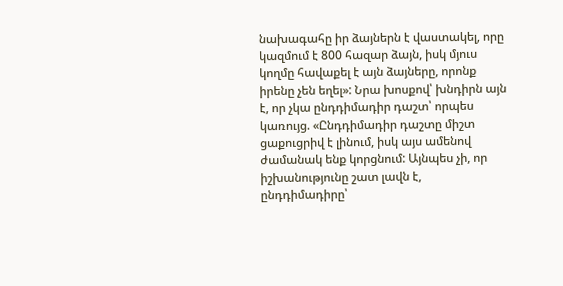նախագահը իր ձայներն է վաստակել, որը կազմում է 800 հազար ձայն, իսկ մյուս կողմը հավաքել է այն ձայները, որոնք իրենը չեն եղել»: Նրա խոսքով՝ խնդիրն այն է, որ չկա ընդդիմադիր դաշտ՝ որպես կառույց. «Ընդդիմադիր դաշտը միշտ ցաքուցրիվ է լինում, իսկ այս ամենով ժամանակ ենք կորցնում: Այնպես չի, որ իշխանությունը շատ լավն է, ընդդիմադիրը՝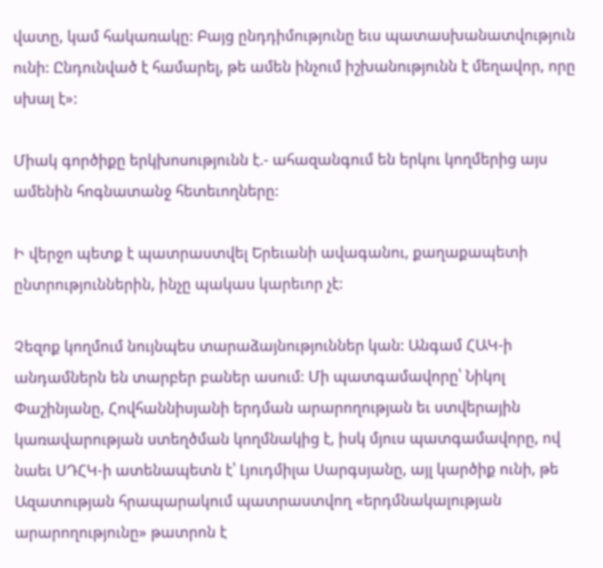վատը, կամ հակառակը: Բայց ընդդիմությունը եւս պատասխանատվություն ունի: Ընդունված է համարել, թե ամեն ինչում իշխանությունն է մեղավոր, որը սխալ է»:

Միակ գործիքը երկխոսությունն է.- ահազանգում են երկու կողմերից այս ամենին հոգնատանջ հետեւողները:

Ի վերջո պետք է պատրաստվել Երեւանի ավագանու, քաղաքապետի ընտրություններին, ինչը պակաս կարեւոր չէ:

Չեզոք կողմում նույնպես տարաձայնություններ կան: Անգամ ՀԱԿ-ի անդամներն են տարբեր բաներ ասում: Մի պատգամավորը՝ Նիկոլ Փաշինյանը, Հովհաննիսյանի երդման արարողության եւ ստվերային կառավարության ստեղծման կողմնակից է, իսկ մյուս պատգամավորը, ով նաեւ ՍԴՀԿ-ի ատենապետն է՝ Լյուդմիլա Սարգսյանը, այլ կարծիք ունի, թե Ազատության հրապարակում պատրաստվող «երդմնակալության արարողությունը» թատրոն է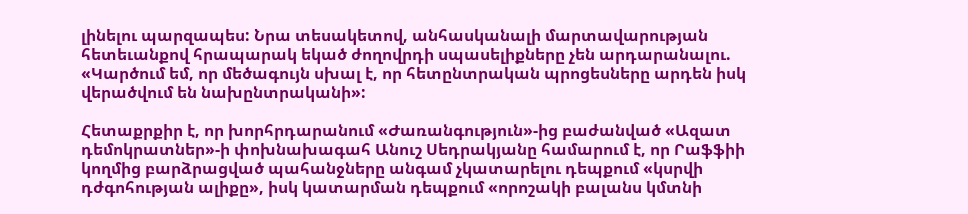լինելու պարզապես: Նրա տեսակետով, անհասկանալի մարտավարության հետեւանքով հրապարակ եկած ժողովրդի սպասելիքները չեն արդարանալու. «Կարծում եմ, որ մեծագույն սխալ է, որ հետընտրական պրոցեսները արդեն իսկ վերածվում են նախընտրականի»:

Հետաքրքիր է, որ խորհրդարանում «Ժառանգություն»-ից բաժանված «Ազատ դեմոկրատներ»-ի փոխնախագահ Անուշ Սեդրակյանը համարում է, որ Րաֆֆիի կողմից բարձրացված պահանջները անգամ չկատարելու դեպքում «կսրվի դժգոհության ալիքը», իսկ կատարման դեպքում «որոշակի բալանս կմտնի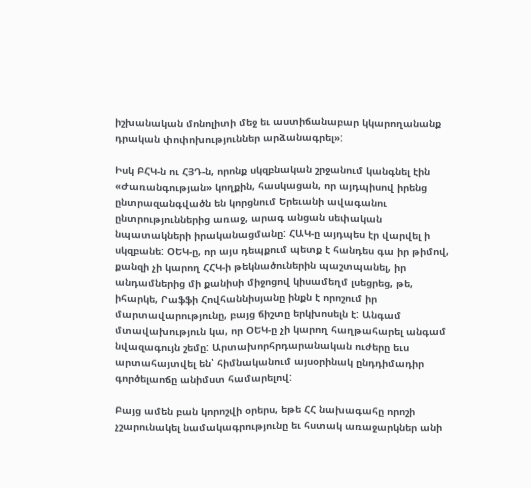իշխանական մոնոլիտի մեջ եւ աստիճանաբար կկարողանանք դրական փոփոխություններ արձանագրել»:

Իսկ ԲՀԿ-ն ու ՀՅԴ-ն, որոնք սկզբնական շրջանում կանգնել էին «Ժառանգության» կողքին, հասկացան, որ այդպիսով իրենց ընտրազանգվածն են կորցնում Երեւանի ավագանու ընտրություններից առաջ, արագ անցան սեփական նպատակների իրականացմանը: ՀԱԿ-ը այդպես էր վարվել ի սկզբանե: ՕԵԿ-ը, որ այս դեպքում պետք է հանդես գա իր թիմով, քանզի չի կարող ՀՀԿ-ի թեկնածուներին պաշտպանել, իր անդամներից մի քանիսի միջոցով կիսամեղմ լսեցրեց, թե, իհարկե, Րաֆֆի Հովհաննիսյանը ինքն է որոշում իր մարտավարությունը, բայց ճիշտը երկխոսելն է: Անգամ մտավախություն կա, որ ՕԵԿ-ը չի կարող հաղթահարել անգամ նվազագույն շեմը: Արտախորհրդարանական ուժերը եւս արտահայտվել են՝ հիմնականում այսօրինակ ընդդիմադիր գործելաոճը անիմստ համարելով:

Բայց ամեն բան կորոշվի օրերս, եթե ՀՀ նախագահը որոշի չշարունակել նամակագրությունը եւ հստակ առաջարկներ անի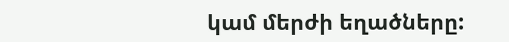կամ մերժի եղածները: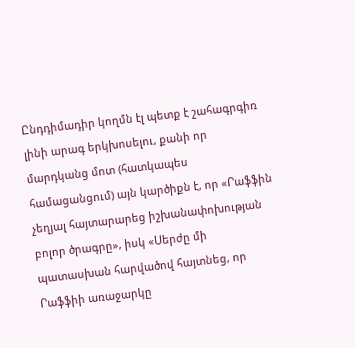Ընդդիմադիր կողմն էլ պետք է շահագրգիռ լինի արագ երկխոսելու, քանի որ մարդկանց մոտ (հատկապես համացանցում) այն կարծիքն է, որ «Րաֆֆին չեղյալ հայտարարեց իշխանափոխության բոլոր ծրագրը», իսկ «Սերժը մի պատասխան հարվածով հայտնեց, որ Րաֆֆիի առաջարկը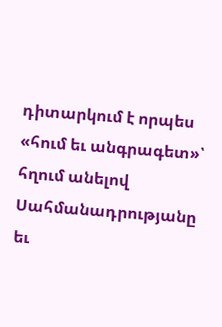դիտարկում է որպես «հում եւ անգրագետ»՝ հղում անելով Սահմանադրությանը եւ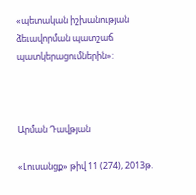«պետական իշխանության ձեւավորման պատշաճ պատկերացումներին»:



Արման Դավթյան

«Լուսանցք» թիվ 11 (274), 2013թ.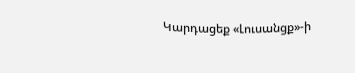Կարդացեք «Լուսանցք»-ի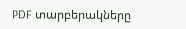PDF տարբերակները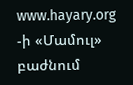www.hayary.org -ի «Մամուլ» բաժնում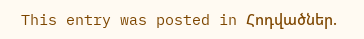This entry was posted in Հոդվածներ.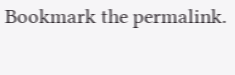Bookmark the permalink.